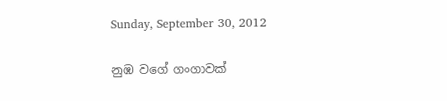Sunday, September 30, 2012

නුඹ වගේ ගංගාවක්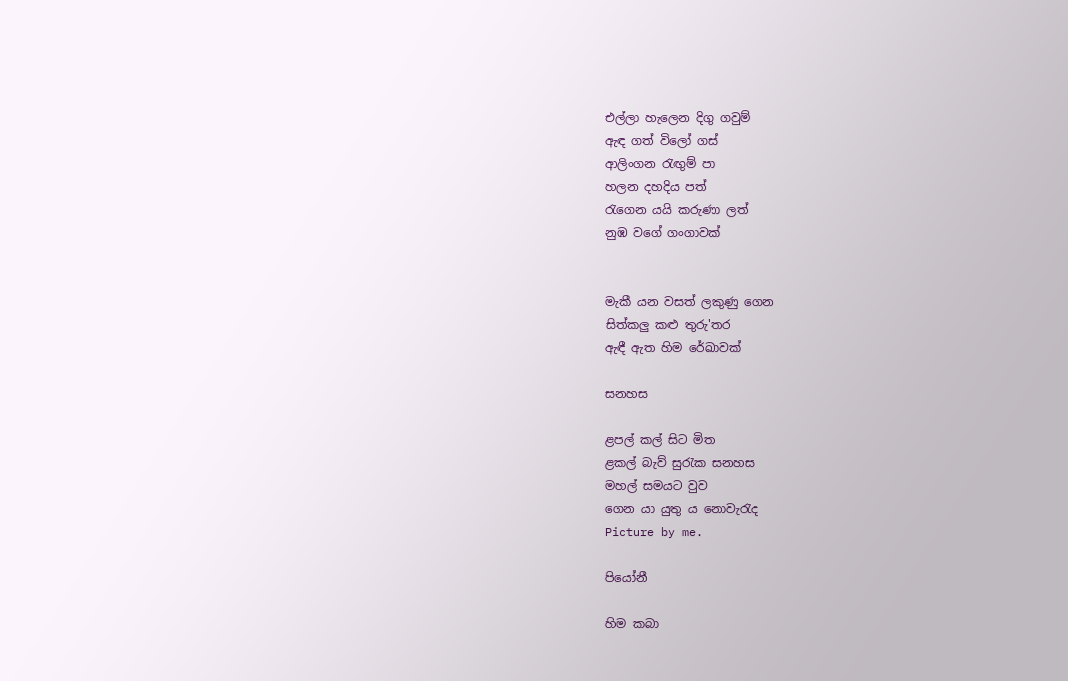එල්ලා හැලෙන දිගු ගවුම්
ඇඳ ගත් විලෝ ගස්
ආලිංගන රැඟුම් පා
හලන දහදිය පත්
රැගෙන යයි කරුණා ලත්
නුඹ වගේ ගංගාවක්


මැකී යන වසත් ලකුණු ගෙන
සිත්කලු කළු තුරු'තර
ඇඳී ඇත හිම රේඛාවක්

සනහස

ළපල් කල් සිට මිත
ළකල් බැව් සුරැක සනහස
මහල් සමයට වුව
ගෙන යා යුතු ය නොවැරැද
Picture by me.

පියෝනී

හිම කබා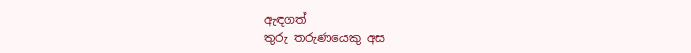ඇඳගත්
තුරු තරුණයෙකු අස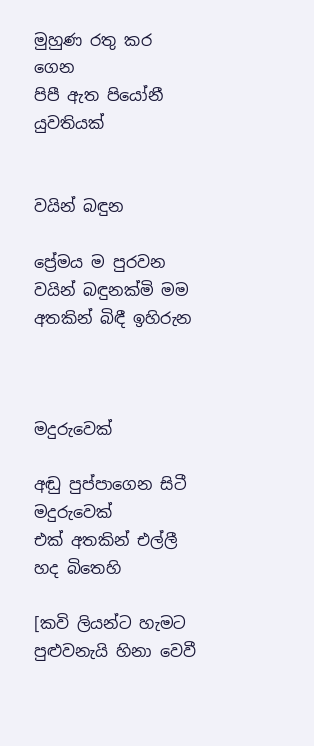මුහුණ රතු කර ගෙන
පිපී ඇත පියෝනී යුවතියක්


වයින් බඳුන

ප්‍රේමය ම පුරවන
වයින් බඳුනක්මි මම
අතකින් බිඳී ඉහිරුන



මදුරුවෙක්

අඬු පුප්පාගෙන සිටී
මදුරුවෙක්
එක් අතකින් එල්ලී
හද බිතෙහි

[කවි ලියන්ට හැමට පුළුවනැයි හිනා වෙවී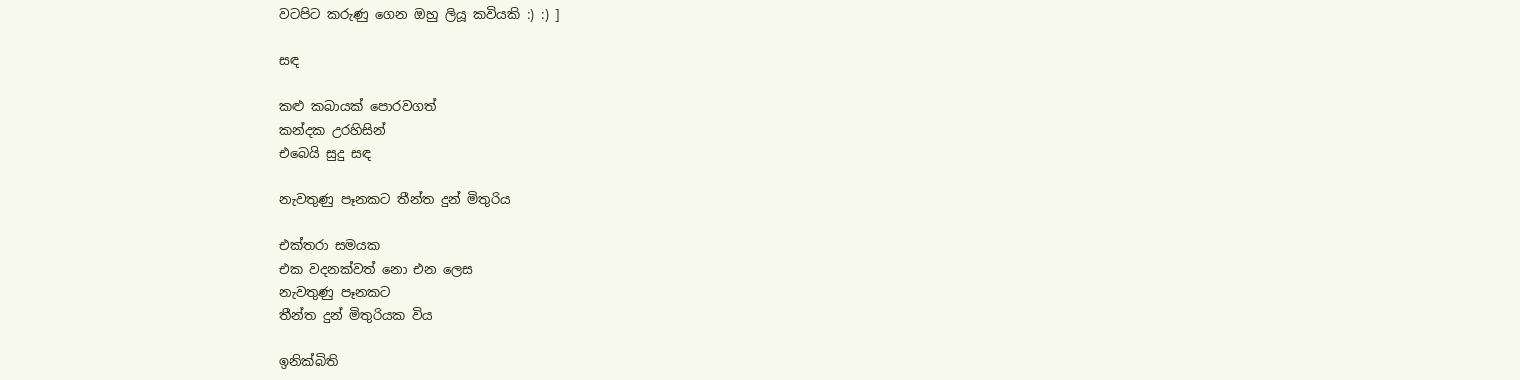වටපිට කරුණු ගෙන ඔහු ලියූ කවියකි :) :) ]

සඳ

කළු කබායක් පොරවගත්
කන්දක උරහිසින්
එබෙයි සුදු සඳ

නැවතුණු පෑනකට තීන්ත දුන් මිතුරිය

එක්තරා සමයක
එක වදනක්වත් නො එන ලෙස
නැවතුණු පෑනකට
තීන්ත දුන් මිතුරියක විය

ඉනික්බිති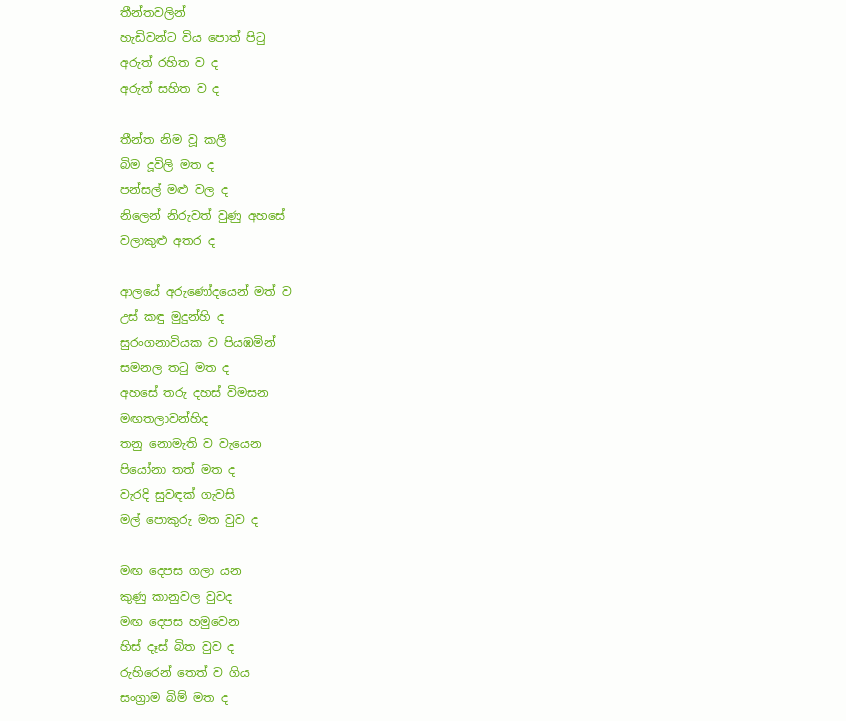තීන්තවලින්
හැඩිවන්ට විය පොත් පිටු
අරුත් රහිත ව ද
අරුත් සහිත ව ද

තීන්ත නිම වූ කලී
බිම දූවිලි මත ද
පන්සල් මළු වල ද
නිලෙන් නිරුවත් වුණු අහසේ
වලාකුළු අතර ද

ආලයේ අරුණෝදයෙන් මත් ව
උස් කඳු මුදුන්හි ද
සුරංගනාවියක ව පියඹමින්
සමනල තටු මත ද
අහසේ තරු දහස් විමසන
මඟතලාවන්හිද
තනු නොමැති ව වැයෙන
පියෝනා තත් මත ද
වැරදි සුවඳක් ගැවසි
මල් පොකුරු මත වුව ද

මඟ දෙපස ගලා යන
කුණු කානුවල වුවද
මඟ දෙපස හමුවෙන
හිස් දෑස් බිත වුව ද
රුහිරෙන් තෙත් ව ගිය
සංග්‍රාම බිම් මත ද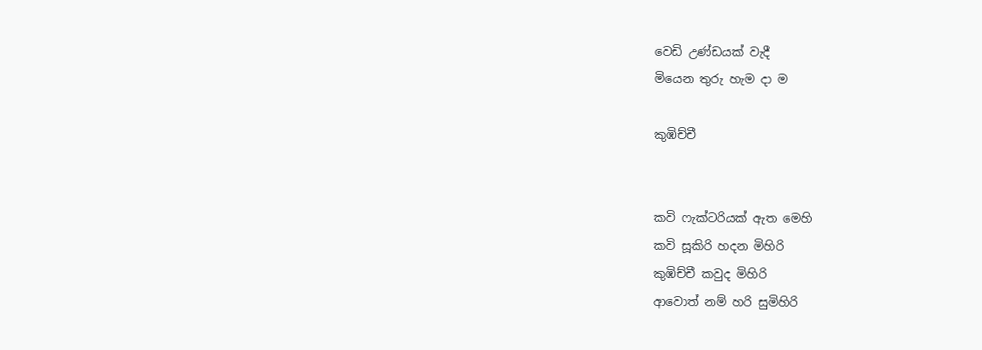වෙඩි උණ්ඩයක් වැදී
මියෙන තුරු හැම දා ම

කුඹිච්චී


කවි ෆැක්ටරියක් ඇත මෙහි
කවි සූකිරි හදන මිහිරි
කුඹිච්චී කවුද මිහිරි
ආවොත් නම් හරි සුමිහිරි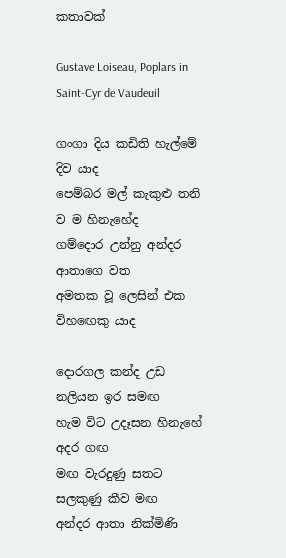කතාවක්

Gustave Loiseau, Poplars in Saint-Cyr de Vaudeuil

ගංගා දිය කඩිති හැල්මේ දිව යාද
පෙම්බර මල් කැකුළු තනි ව ම හිනැහේද
ගම්දොර උන්නු අන්දර ආතාගෙ වත
අමතක වූ ලෙසින් එක විහඟෙකු යාද

දොරගල කන්ද උඩ නලියන ඉර සමඟ
හැම විට උදෑසන හිනැහේ අදර ගඟ
මඟ වැරදුණු සතට සලකුණු කීව මඟ
අන්දර ආතා නික්මිණි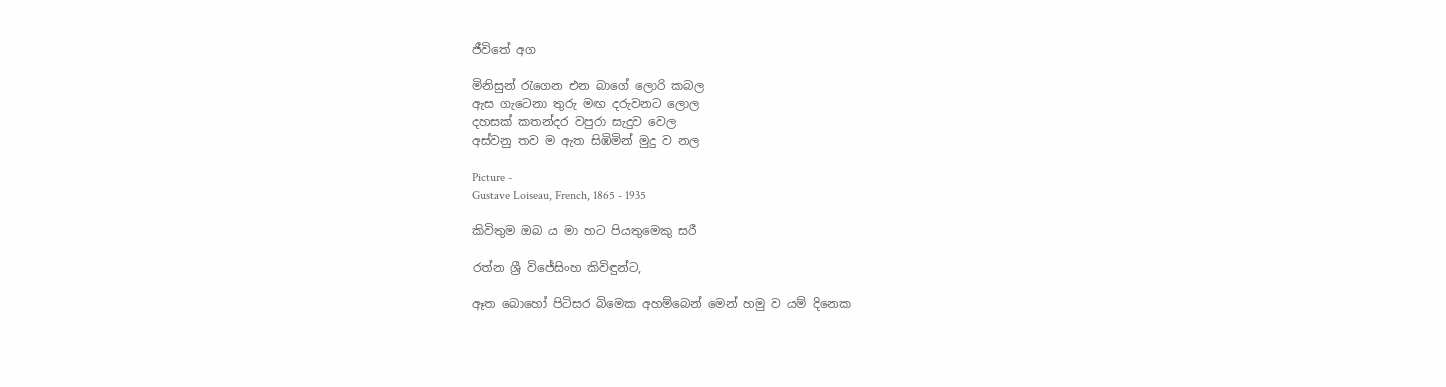ජීවිතේ අග

මිනිසුන් රැගෙන එන බාගේ ලොරි කබල
ඇස ගැටෙනා තුරු මඟ දරුවනට ලොල
දහසක් කතන්දර වපුරා සැදුව වෙල
අස්වනු තව ම ඇත සිඹිමින් මුදු ව නල

Picture -
Gustave Loiseau, French, 1865 - 1935

කිවිතුම ඔබ ය මා හට පියතුමෙකු සරී

රත්න ශ්‍රී විජේසිංහ කිවිඳුන්ට,

ඈත බොහෝ පිටිසර බිමෙක අහම්බෙන් මෙන් හමු ව යම් දිනෙක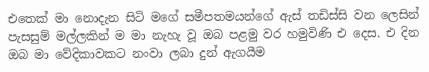එතෙක් මා නොදැන සිටි මගේ සමීපතමයන්ගේ ඇස් තඩිස්සි වන ලෙසින් පැසසුම් මල්ලකින් ම මා නැහැ වූ ඔබ පළමු වර හමුවිණි එ දෙස. එ දින ඔබ මා වේදිකාවකට නංවා ලබා දුන් ඇගයීම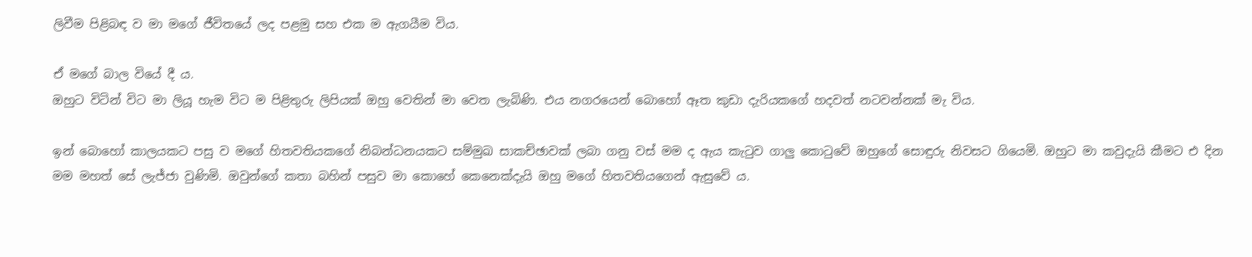ලිවීම පිළිබඳ ව මා මගේ ජීවිතයේ ලද පළමු සහ එක ම ඇගයීම විය.

ඒ මගේ බාල වියේ දී ය.
ඔහුට විටින් විට මා ලියූ හැම විට ම පිළිතුරු ලිපියක් ඔහු වෙතින් මා වෙත ලැබිණි. එය නගරයෙන් බොහෝ ඈත කුඩා දැරියකගේ හදවත් නටවන්නක් මැ විය.

ඉන් බොහෝ කාලයකට පසු ව මගේ හිතවතියකගේ නිබන්ධනයකට සම්මුඛ සාකච්ඡාවක් ලබා ගනු වස් මම ද ඇය කැටුව ගාලු කොටුවේ ඔහුගේ සොඳුරු නිවසට ගියෙමි. ඔහුට මා කවුදැයි කීමට එ දින මම මහත් සේ ලැජ්ජා වුණිමි. ඔවුන්ගේ කතා බහින් පසුව මා කොහේ කෙනෙක්දැයි ඔහු මගේ හිතවතියගෙන් ඇසුවේ ය.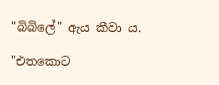"බිබිලේ" ඇය කීවා ය.

"එතකොට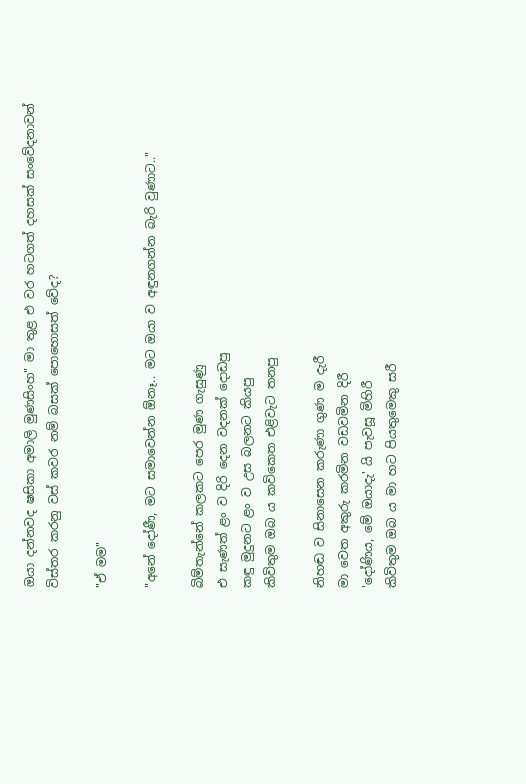ඔයා දන්නවද ෂසිකා අමාලි මුණසිංහ" මා තුළ එ වර හටගත් දහසක් සංවේදනාවන් විස්තර කරනු වස් කවර නම් බසක් පොහොසත් වේද?

"ඒ මම"

"අනේ දෝණී, මට සමාවෙන්න ඕනෑ.. මට ඔයා ව අඳුනගන්න බැරි වුණාට.."

බිම්තැන්නේ කලකට පෙර මුණ ගැසුණු
එ සැණත් ළං ව දිරි දෙන වදනක් දොඩපු
කඳු මුදුනට ළං ව උස බලනට කියපු
කිවිතුම ඔබ ය කවිකෙත එළිවැට තනපු

නිහඬ ව සිනාසෙන කරුණා ගුණ ම දැරී
මා වෙත අකුරු කරමින වඩවමින දිරී
'දෝණිය, මේ ඔයාදැ' යි පැවසූ මිහිරී
කිවිතුම ඔබ ය මා හට පියතුමෙකු සරී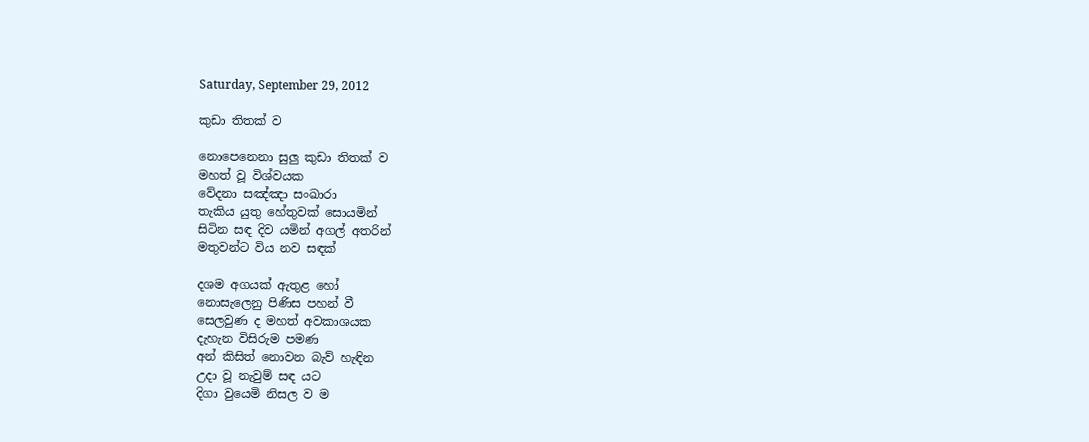Saturday, September 29, 2012

කුඩා තිතක් ව

නොපෙනෙනා සුලු කුඩා තිතක් ව
මහත් වූ විශ්වයක
වේදනා සඤ්ඤා සංඛාරා
තැකිය යුතු හේතුවක් සොයමින්
සිටින සඳ දිව යමින් අගල් අතරින්
මතුවන්ට විය නව සඳක්

දශම අගයක් ඇතුළ හෝ
නොසැලෙනු පිණිස පහන් වී
සෙලවුණ ද මහත් අවකාශයක
දැහැන විසිරුම පමණ
අන් කිසිත් නොවන බැව් හැඳින
උදා වූ නැවුම් සඳ යට
දිගා වුයෙමි නිසල ව ම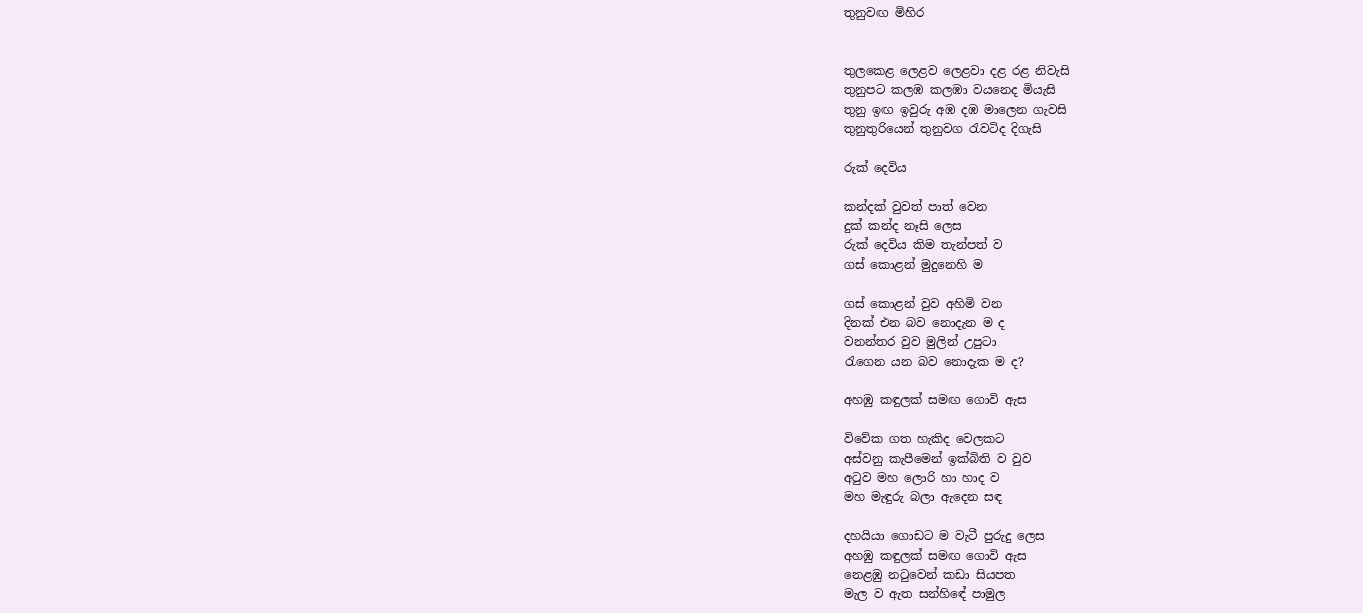තුනුවඟ මිහිර


තුලකෙළ ලෙළව ලෙළවා දළ රළ නිවැසි
තුනුපට කලඹ කලඹා වයනෙද මියැසි
තුනු ඉඟ ඉවුරු අඹ දඹ මාලෙන ගැවසි
තුනුතුරියෙන් තුනුවග රැවටිද දිගැසි

රුක් දෙවිය

කන්දක් වුවත් පාත් වෙන
දුක් කන්ද නෑසි ලෙස
රුක් දෙවිය කිම තැන්පත් ව
ගස් කොළන් මුදුනෙහි ම

ගස් කොළන් වුව අහිමි වන
දිනක් එන බව නොදැන ම ද
වනන්තර වුව මුලින් උපුටා
රැගෙන යන බව නොදැක ම ද?

අහඹු කඳුලක් සමඟ ගොවි ඇස

විවේක ගත හැකිද වෙලකට
අස්වනු කැපීමෙන් ඉක්බිති ව වුව
අටුව මහ ලොරි හා හාද ව
මහ මැඳුරු බලා ඇදෙන සඳ

දහයියා ගොඩට ම වැටී පුරුදු ලෙස
අහඹු කඳුලක් සමඟ ගොවි ඇස
නෙළඹු නටුවෙන් කඩා සියපත
මැල ව ඇත සන්හිඳේ පාමුල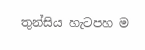තුන්සිය හැටපහ ම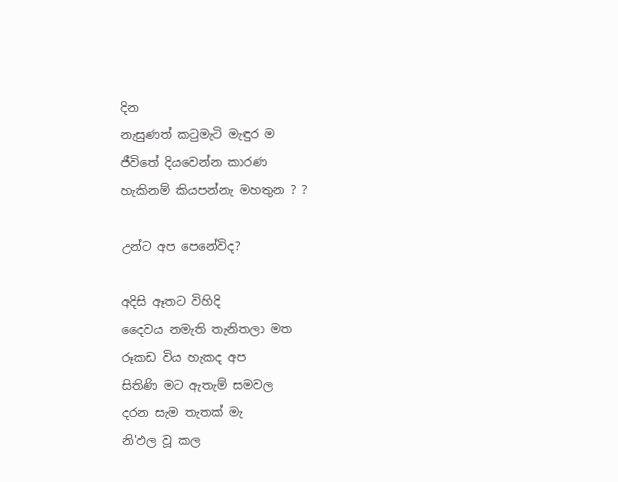දින
නැසුණත් කටුමැටි මැඳුර ම
ජීවිතේ දියවෙන්න කාරණ
හැකිනම් කියපන්නැ මහතුන ? ?

උන්ට අප පෙනේවිද?

අදිසි ඈතට විහිදි
දෛවය නමැති තැනිතලා මත
රූකඩ විය හැකද අප
සිතිණි මට ඇතැම් සමවල
දරන සැම තැතක් මැ
නි'ඵල වූ කල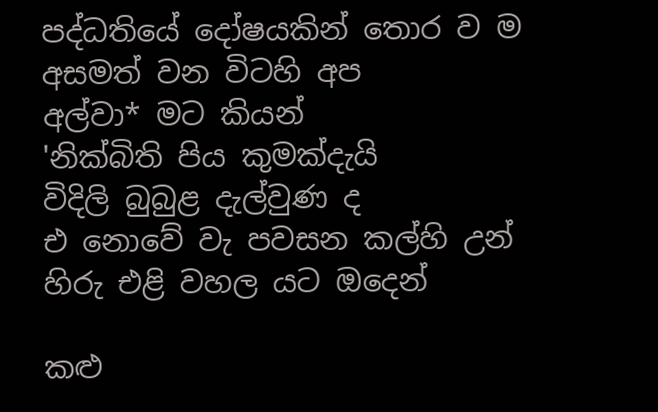පද්ධතියේ දෝෂයකින් තොර ව ම
අසමත් වන විටහි අප
අල්වා* මට කියන්
'නික්බිති පිය කුමක්දැයි
විදිලි බුබුළ දැල්වුණ ද
එ නොවේ වැ පවසන කල්හි උන්
හිරු එළි වහල යට ඔදෙන්

කළු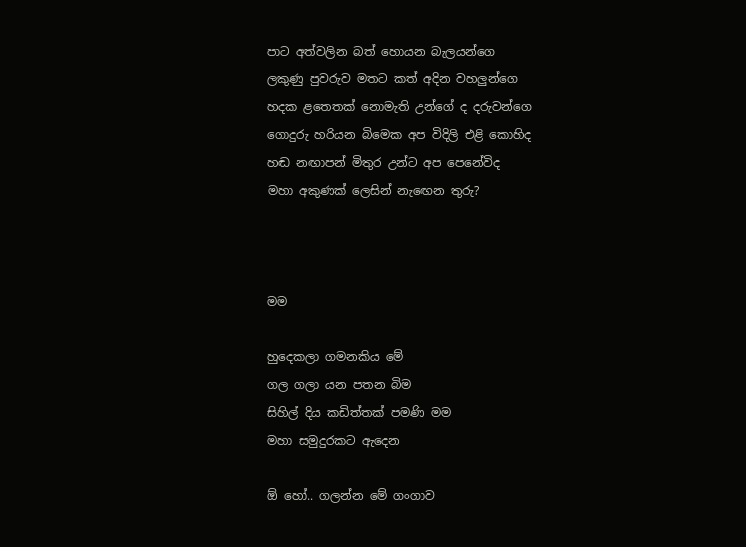පාට අත්වලින බත් හොයන බැලයන්ගෙ
ලකුණු පුවරුව මතට කත් අදින වහලුන්ගෙ
හදක ළතෙතක් නොමැති උන්ගේ ද දරුවන්ගෙ
ගොදුරු හරියන බිමෙක අප විදිලි එළි කොහිද
හඬ නඟාපන් මිතුර උන්ට අප පෙනේවිද
මහා අකුණක් ලෙසින් නැඟෙන තුරු?



මම

හුදෙකලා ගමනකිය මේ
ගල ගලා යන පතන බිම
සිහිල් දිය කඩිත්තක් පමණි මම
මහා සමුදුරකට ඇදෙන

ඕ හෝ.. ගලන්න මේ ගංගාව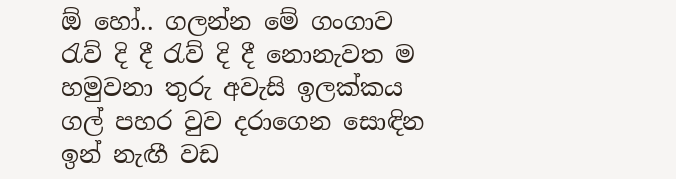ඕ හෝ.. ගලන්න මේ ගංගාව
රැව් දි දී රැව් දි දී නොනැවත ම
හමුවනා තුරු අවැසි ඉලක්කය
ගල් පහර වුව දරාගෙන සොඳින
ඉන් නැඟී වඩ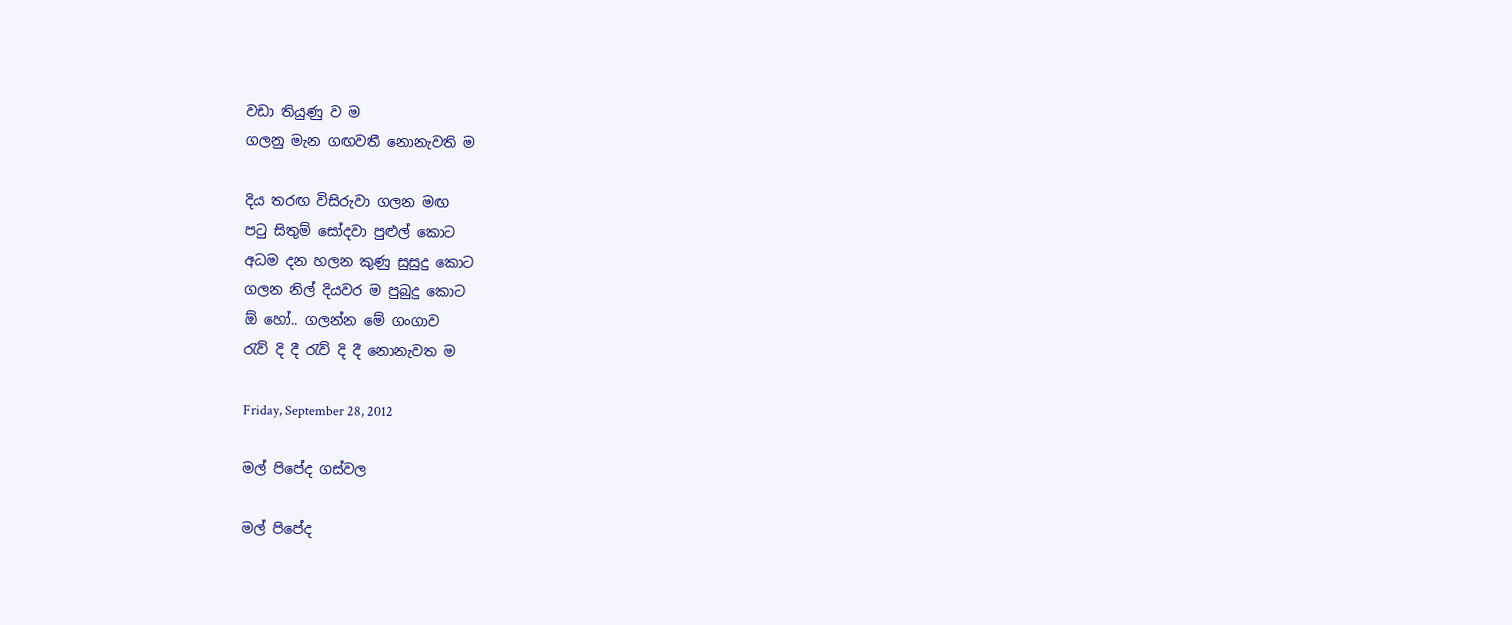වඩා තියුණු ව ම
ගලනු මැන ගඟවතී නොනැවති ම

දිය තරඟ විසිරුවා ගලන මඟ
පටු සිතුම් සෝදවා පුළුල් කොට
අධම දන හලන කුණු සුසුදු කොට
ගලන නිල් දියවර ම පුබුදු කොට
ඕ හෝ.. ගලන්න මේ ගංගාව
රැව් දි දී රැව් දි දී නොනැවත ම

Friday, September 28, 2012

මල් පිපේද ගස්වල

මල් පිපේද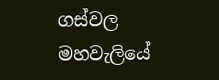ගස්වල
මහවැලියේ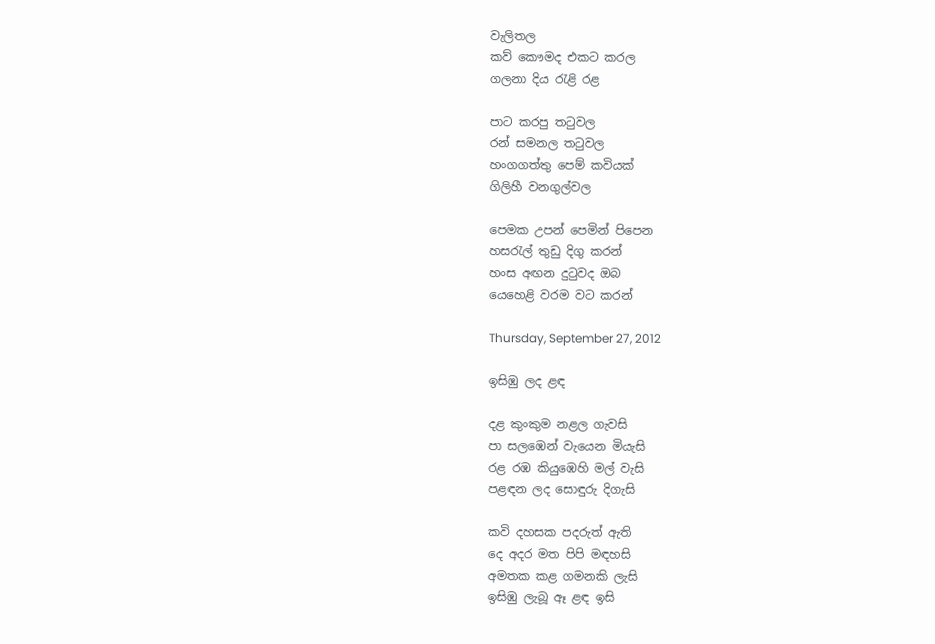වැලිතල
කව් කෞමද එකට කරල
ගලනා දිය රැළි රළ

පාට කරපු තටුවල
රන් සමනල තටුවල
හංගගත්තු පෙම් කවියක්
ගිලිහී වනගුල්වල

පෙමක උපන් පෙමින් පිපෙන
හසරැල් තුඩු දිගු කරන්
හංස අඟන දුටුවද ඔබ
යෙහෙළි වරම වට කරන්

Thursday, September 27, 2012

ඉසිඹු ලද ළඳ

දළ කුංකුම නළල ගැවසි
පා සලඹෙන් වැයෙන මියැසි
රළ රඹ කියුඹෙහි මල් වැසි
පළඳන ලද සොඳුරු දිගැසි

කවි දහසක පදරුත් ඇති
දෙ අදර මත පිපි මඳහසි
අමතක කළ ගමනකි ලැසි
ඉසිඹු ලැබූ ඈ ළඳ ඉසි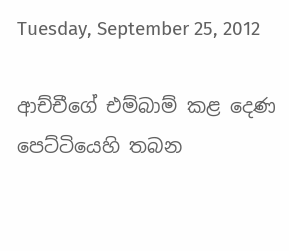Tuesday, September 25, 2012

ආච්චීගේ එම්බාම් කළ දෙණ
පෙට්ටියෙහි තබන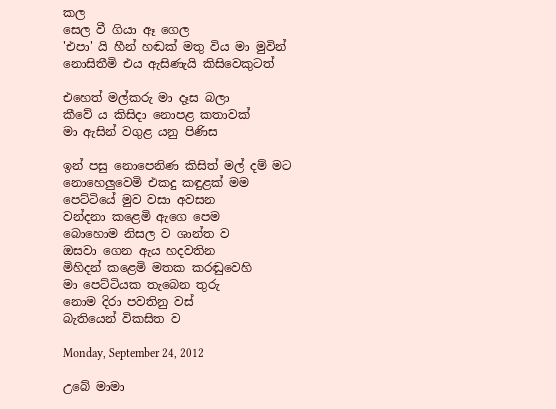කල
සෙල වී ගියා ඈ ගෙල
'එපා' යි හීන් හඬක් මතු විය මා මුවින්
නොසිතීමි එය ඇසිණැයි කිසිවෙකුටත්

එහෙත් මල්කරු මා දෑස බලා
කීවේ ය කිසිදා නොපළ කතාවක්
මා ඇසින් වගුළ යනු පිණිස

ඉන් පසු නොපෙනිණ කිසිත් මල් දම් මට
නොහෙලුවෙමි එකදු කඳුළක් මම
පෙට්ටියේ මුව වසා අවසන
වන්දනා කළෙමි ඇගෙ පෙම
බොහොම නිසල ව ශාන්ත ව
ඔසවා ගෙන ඇය හදවතින
මිහිදන් කළෙමි මතක කරඬුවෙහි
මා පෙට්ටියක තැබෙන තුරු
නොම දිරා පවතිනු වස්
බැතියෙන් විකසිත ව

Monday, September 24, 2012

උබේ මාමා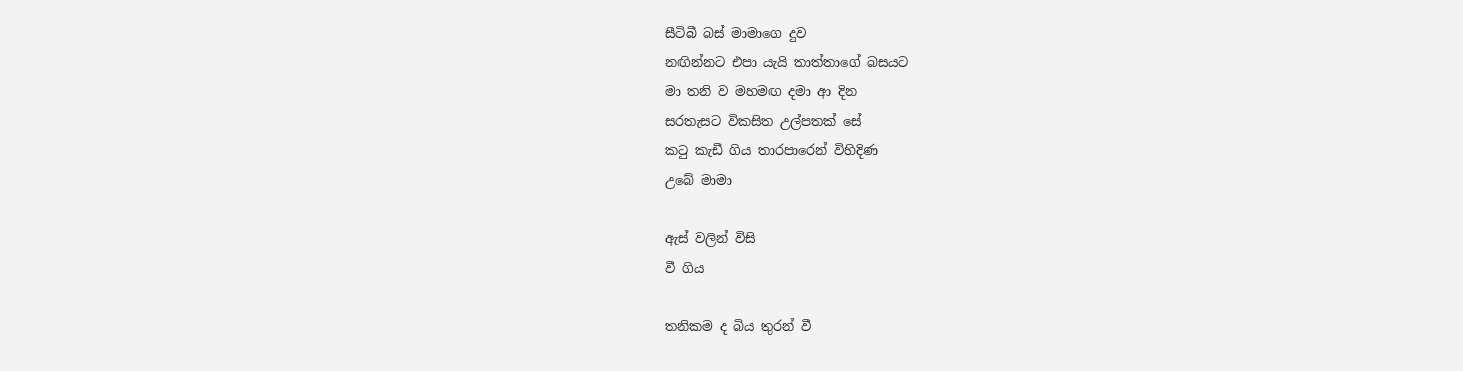සීටිබී බස් මාමාගෙ දුව
නඟින්නට එපා යැයි තාත්තාගේ බසයට
මා තනි ව මහමඟ දමා ආ දින
සරතැසට විකසිත උල්පතක් සේ
කටු කැඩී ගිය තාරපාරෙන් විහිදිණ
උබේ මාමා

ඇස් වලින් විසි
වී ගිය

තනිකම ද බිය තුරන් වී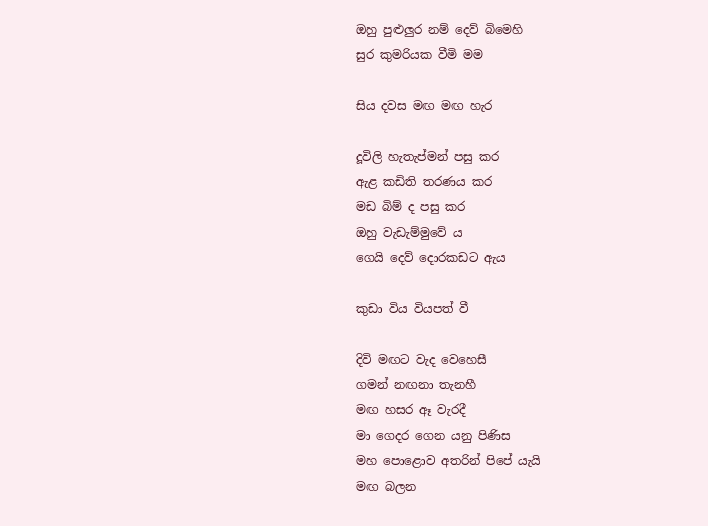ඔහු පුළුලුර නම් දෙව් බිමෙහි
සුර කුමරියක වීමි මම

සිය දවස මඟ මඟ හැර

දූවිලි හැතැප්මන් පසු කර
ඇළ කඩිති තරණය කර
මඩ බිම් ද පසු කර
ඔහු වැඩැම්මුවේ ය
ගෙයි දෙව් දොරකඩට ඇය

කුඩා විය වියපත් වී

දිවි මඟට වැද වෙහෙසී
ගමන් නඟනා තැනහී
මඟ හසර ඈ වැරදී
මා ගෙදර ගෙන යනු පිණිස
මහ පොළොව අතරින් පිපේ යැයි
මඟ බලන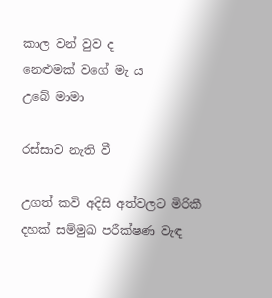කාල වන් වුව ද
නෙළුමක් වගේ මැ ය
උබේ මාමා

රස්සාව නැති වී

උගත් කවි අදිසි අත්වලට මිරිකී
දහක් සම්මුඛ පරීක්ෂණ වැඳ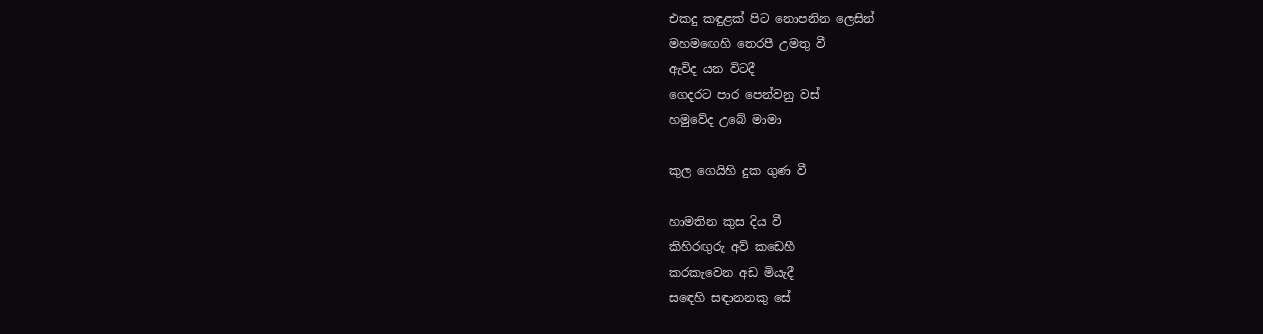එකදු කඳුළක් පිට නොපනින ලෙසින්
මහමඟෙහි තෙරපී උමතු වී
ඇවිද යන විටදී
ගෙදරට පාර පෙන්වනු වස්
හමුවේද උබේ මාමා

කුල ගෙයිහි දුක ගුණ වී

හාමතින කුස දිය වී
කිහිරඟුරු අව් කඩෙහී
කරකැවෙන අඩ මියැදී
සඳෙහි සඳානනකු සේ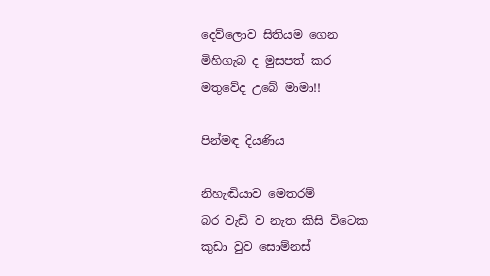දෙව්ලොව සිතියම ගෙන
මිහිගැබ ද මුසපත් කර
මතුවේද උබේ මාමා!!

පින්මඳ දියණිය

නිහැඬියාව මෙතරම්
බර වැඩි ව නැත කිසි විටෙක
කුඩා වුව සොම්නස්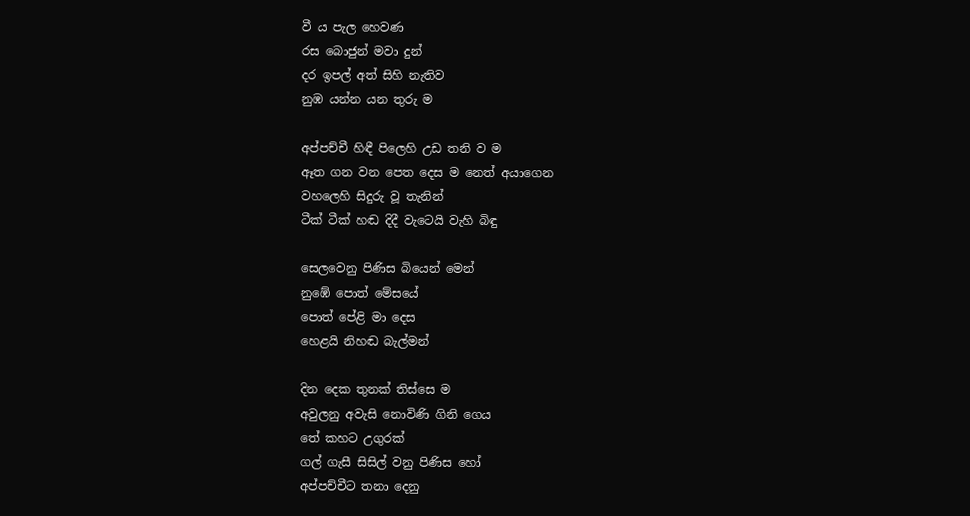වී ය පැල හෙවණ
රස බොජුන් මවා දුන්
දර ඉපල් අත් සිහි නැතිව
නුඹ යන්න යන තුරු ම

අප්පච්චී හිඳී පිලෙහි උඩ තනි ව ම
ඈත ගන වන පෙත දෙස ම නෙත් අයාගෙන
වහලෙහි සිදුරු වූ තැනින්
ටීක් ටීක් හඬ දිදී වැටෙයි වැහි බිඳු

සෙලවෙනු පිණිස බියෙන් මෙන්
නුඹේ පොත් මේසයේ
පොත් පේළි මා දෙස
හෙළයි නිහඬ බැල්මන්

දින දෙක තුනක් තිස්සෙ ම
අවුලනු අවැසි නොවිණි ගිනි ගෙය
තේ කහට උගුරක්
ගල් ගැසී සිසිල් වනු පිණිස හෝ
අප්පච්චීට තනා දෙනු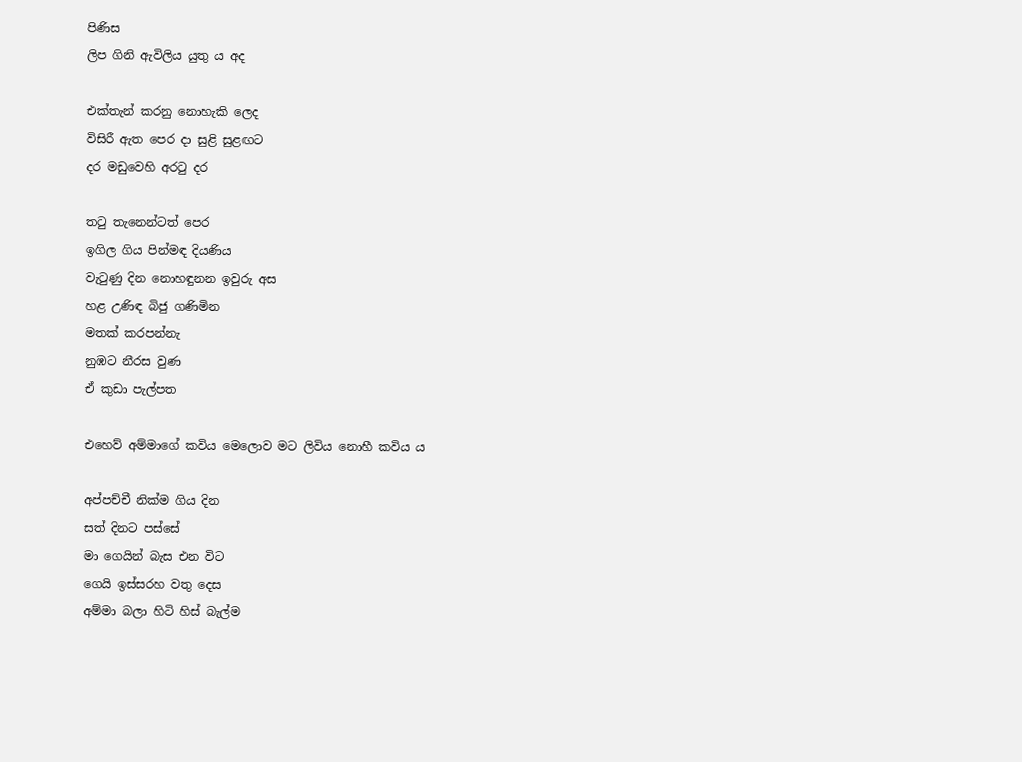පිණිස
ලිප ගිනි ඇවිලිය යුතු ය අද

එක්තැන් කරනු නොහැකි ලෙද
විසිරී ඇත පෙර දා සුළි සුළඟට
දර මඩුවෙහි අරටු දර

තටු තැනෙන්ටත් පෙර
ඉගිල ගිය පින්මඳ දියණිය
වැටුණු දින නොහඳුනන ඉවුරු අස
හළ උණිඳ බිජු ගණිමින
මතක් කරපන්නැ
නුඹට නීරස වුණ
ඒ කුඩා පැල්පත

එහෙව් අම්මාගේ කවිය මෙලොව මට ලිවිය නොහී කවිය ය

අප්පච්චී නික්ම ගිය දින
සත් දිනට පස්සේ
මා ගෙයින් බැස එන විට
ගෙයි ඉස්සරහ වතු දෙස
අම්මා බලා හිටි හිස් බැල්ම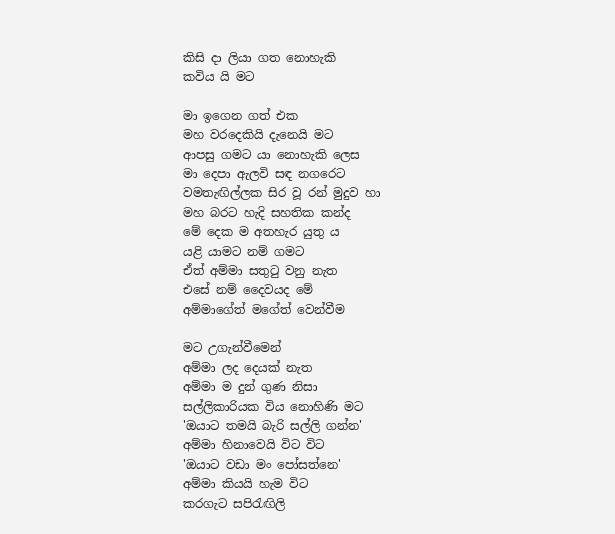කිසි දා ලියා ගත නොහැකි
කවිය යි මට

මා ඉගෙන ගත් එක
මහ වරදෙකියි දැනෙයි මට
ආපසු ගමට යා නොහැකි ලෙස
මා දෙපා ඇලවි සඳ නගරෙට
වමතැඟිල්ලක සිර වූ රන් මුදුව හා
මහ බරට හැදි සහතික කන්ද
මේ දෙක ම අතහැර යුතු ය
යළි යාමට නම් ගමට
ඒත් අම්මා සතුටු වනු නැත
එසේ නම් දෛවයද මේ
අම්මාගේත් මගේත් වෙන්වීම

මට උගැන්වීමෙන්
අම්මා ලද දෙයක් නැත
අම්මා ම දුන් ගුණ නිසා
සල්ලිකාරියක විය නොහිණි මට
'ඔයාට තමයි බැරි සල්ලි ගන්න'
අම්මා හිනාවෙයි විට විට
'ඔයාට වඩා මං පෝසත්නෙ'
අම්මා කියයි හැම විට
කරගැට සපිරැඟිලි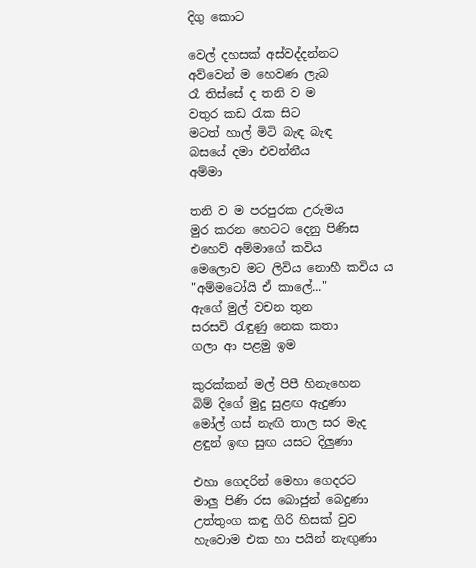දිගු කොට

වෙල් දහසක් අස්වද්දන්නට
අව්වෙන් ම හෙවණ ලැබ
රෑ තිස්සේ ද තනි ව ම
වතුර කඩ රැක සිට
මටත් හාල් මිටි බැඳ බැඳ
බසයේ දමා එවන්නීය
අම්මා

තනි ව ම පරපුරක උරුමය
මුර කරන හෙටට දෙනු පිණිස
එහෙව් අම්මාගේ කවිය
මෙලොව මට ලිවිය නොහී කවිය ය
"අම්මටෝයි ඒ කාලේ..."
ඇගේ මුල් වචන තුන
සරසවි රැඳුණු නෙක කතා
ගලා ආ පළමු ඉම

කුරක්කන් මල් පිපී හිනැහෙන
බිම් දිගේ මුදු සුළඟ ඇදුණා
මෝල් ගස් නැඟි තාල සර මැද
ළඳුන් ඉඟ සුඟ යසට දිලුණා

එහා ගෙදරින් මෙහා ගෙදරට
මාලු පිණි රස බොජුන් බෙදුණා
උත්තුංග කඳු ගිරි හිසක් වුව
හැවොම එක හා පයින් නැඟුණා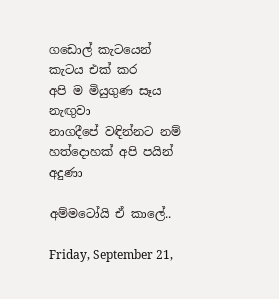ගඩොල් කැටයෙන් කැටය එක් කර
අපි ම මියුගුණ සෑය නැඟුවා
නාගදීපේ වඳින්නට නම්
හත්දොහක් අපි පයින් අදුණා

අම්මටෝයි ඒ කාලේ..

Friday, September 21,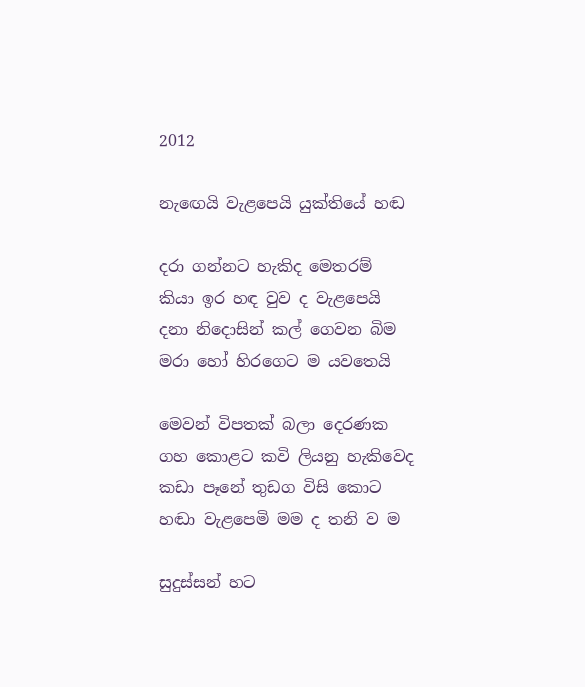2012

නැඟෙයි වැළපෙයි යුක්තියේ හඬ

දරා ගන්නට හැකිද මෙතරම්
කියා ඉර හඳ වුව ද වැළපෙයි
දනා නිදොසින් කල් ගෙවන බිම
මරා හෝ හිරගෙට ම යවතෙයි

මෙවන් විපතක් බලා දෙරණක
ගහ කොළට කවි ලියනු හැකිවෙද
කඩා පෑනේ තුඩග විසි කොට
හඬා වැළපෙමි මම ද තනි ව ම

සුදුස්සන් හට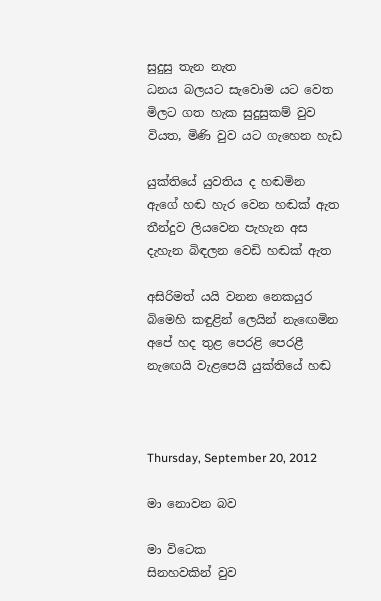සුදුසු තැන නැත
ධනය බලයට සැවොම යට වෙත
මිලට ගත හැක සුදුසුකම් වුව
වියත, මිණි වුව යට ගැහෙන හැඩ

යුක්තියේ යුවතිය ද හඬමින
ඇගේ හඬ හැර වෙන හඬක් ඇත
තීන්දුව ලියවෙන පැහැන අස
දැහැන බිඳලන වෙඩි හඬක් ඇත

අසිරිමත් යයි වනන නෙකයුර
බිමෙහි කඳුළින් ලෙයින් නැඟෙමින
අපේ හද තුළ පෙරළි පෙරළී
නැඟෙයි වැළපෙයි යුක්තියේ හඬ



Thursday, September 20, 2012

මා නොවන බව

මා විටෙක
සිනහවකින් වුව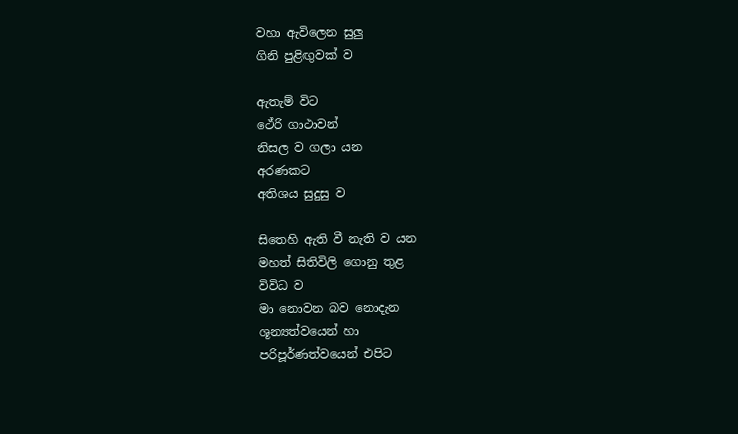වහා ඇවිලෙන සුලු
ගිනි පුළිඟුවක් ව

ඇතැම් විට
ථේරි ගාථාවන්
නිසල ව ගලා යන
අරණකට
අතිශය සුදුසු ව

සිතෙහි ඇති වී නැති ව යන
මහත් සිතිවිලි ගොනු තුළ
විවිධ ව
මා නොවන බව නොදැන
ශූන්‍යත්වයෙන් හා
පරිපූර්ණත්වයෙන් එපිට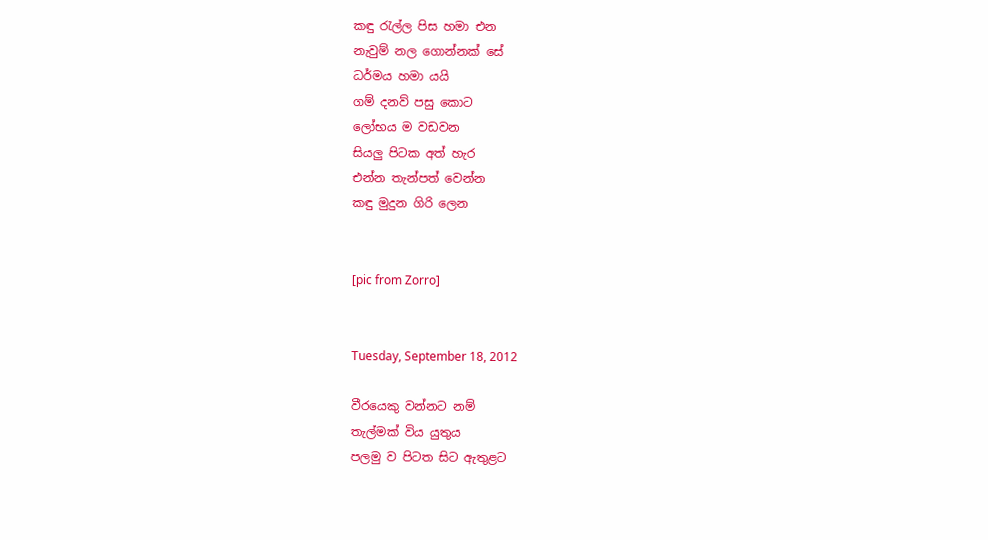කඳු රැල්ල පිස හමා එන
නැවුම් නල ගොන්නක් සේ
ධර්මය හමා යයි
ගම් දනව් පසු කොට
ලෝභය ම වඩවන
සියලු පිටක අත් හැර
එන්න තැන්පත් වෙන්න
කඳු මුදුන ගිරි ලෙන


[pic from Zorro]


Tuesday, September 18, 2012

වීරයෙකු වන්නට නම්
තැල්මක් විය යුතුය
පලමු ව පිටත සිට ඇතුළට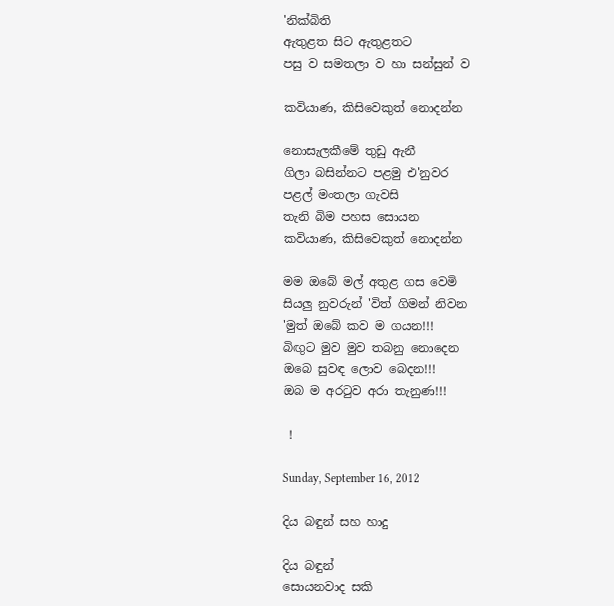'නික්බිති
ඇතුළත සිට ඇතුළතට
පසු ව සමතලා ව හා සන්සුන් ව

කවියාණ, කිසිවෙකුත් නොදන්න

නොසැලකීමේ තුඩු ඇනී
ගිලා බසින්නට පළමු එ'නුවර
පළල් මංතලා ගැවසි
තැනි බිම පහස සොයන
කවියාණ, කිසිවෙකුත් නොදන්න

මම ඔබේ මල් අතුළ ගස වෙමි
සියලු නුවරුන් 'විත් ගිමන් නිවන
'මුත් ඔබේ කව ම ගයන!!!
බිඟුට මුව මුව තබනු නොදෙන
ඔබෙ සුවඳ ලොව බෙදන!!!
ඔබ ම අරටුව අරා තැනුණ!!!

 !

Sunday, September 16, 2012

දිය බඳුන් සහ හාදු

දිය බඳුන්
සොයනවාද සකි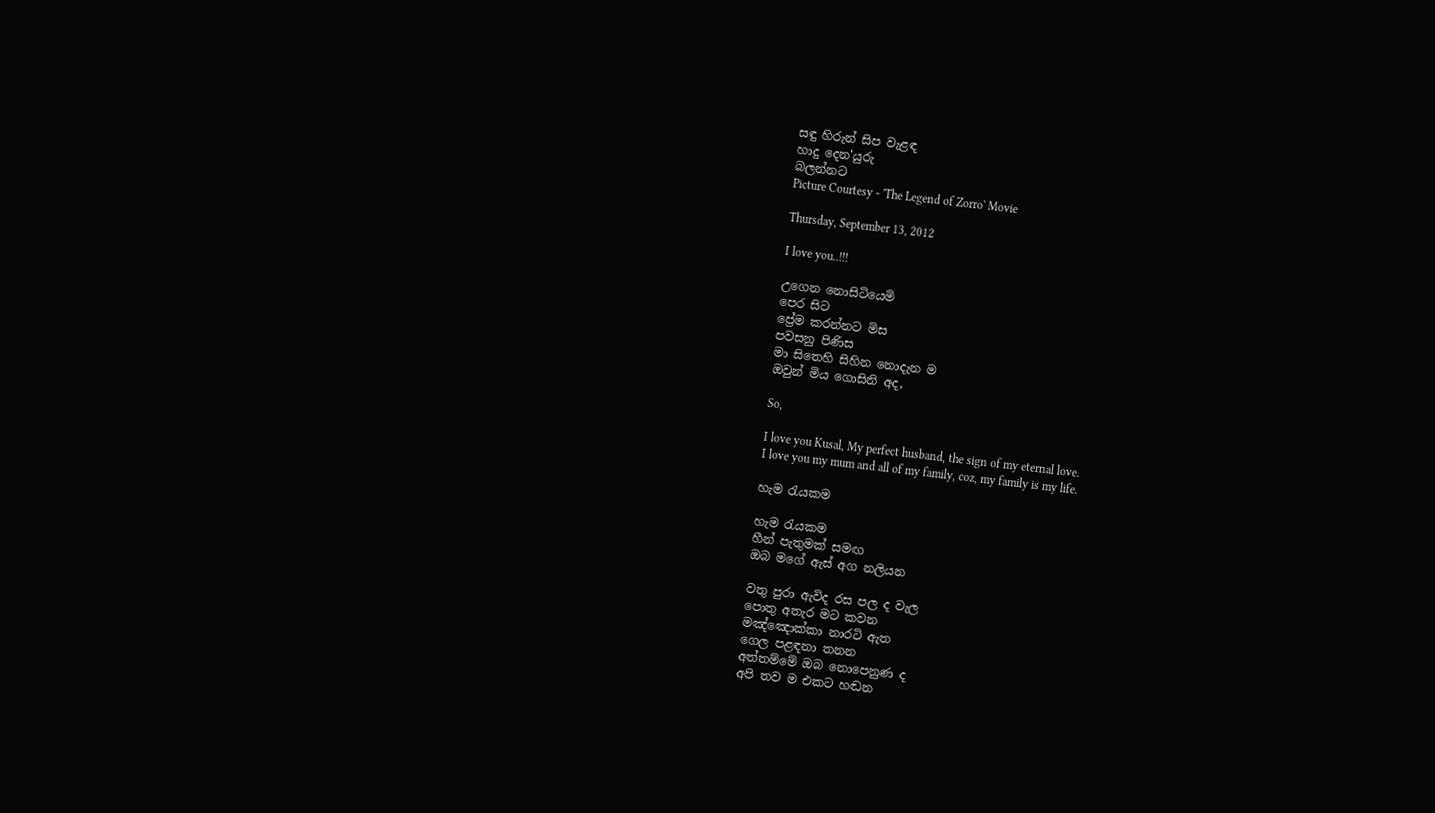සඳු හිරුන් සිප වැළඳ
හාදු දෙන'යුරු
බලන්නට
Picture Courtesy - 'The Legend of Zorro' Movie

Thursday, September 13, 2012

I love you..!!!

උගෙන නොසිටියෙමි
පෙර සිට
ප්‍රේම කරන්නට මිස
පවසනු පිණිස
මා සිතෙහි සිහින නොදැන ම
ඔවුන් මිය ගොසිනි අද,

So,

I love you Kusal, My perfect husband, the sign of my eternal love.
I love you my mum and all of my family, coz, my family is my life.

හැම රැයකම

හැම රැයකම
හීන් පැතුමක් සමඟ
ඔබ මගේ ඇස් අග නලියන

වතු පුරා ඇවිද රස පල ද වැල
පොතු අතැර මට කවන
මඤ්ඤොක්කා නාරටි ඇත
ගෙල පළඳනා තනන
අත්තම්මේ ඔබ නොපෙනුණ ද
අපි තව ම එකට හඬන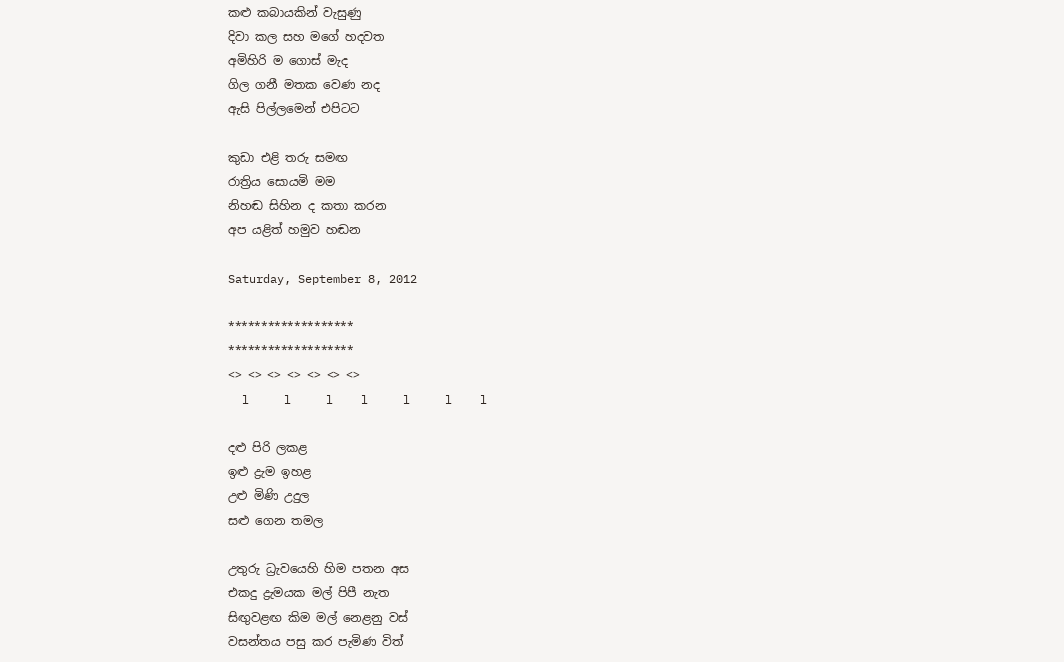කළු කබායකින් වැසුණු
දිවා කල සහ මගේ හදවත
අමිහිරි ම ගොස් මැද
ගිල ගනී මතක වෙණ නද
ඇසි පිල්ලමෙන් එපිටට

කුඩා එළි තරු සමඟ
රාත්‍රිය සොයමි මම
නිහඬ සිහින ද කතා කරන
අප යළිත් හමුව හඬන

Saturday, September 8, 2012

*******************
*******************
<> <> <> <> <> <> <>
  l     l     l    l     l     l    l

දළු පිරි ලකළ
ඉළු ද්‍රැම ඉහළ
උළු මිණි උදුල
සළු ගෙන තමල

උතුරු ධ්‍රැවයෙහි හිම පතන අස
එකදු ද්‍රැමයක මල් පිපී නැත
සිඟුවළඟ කිම මල් නෙළනු වස්
වසන්තය පසු කර පැමිණ විත්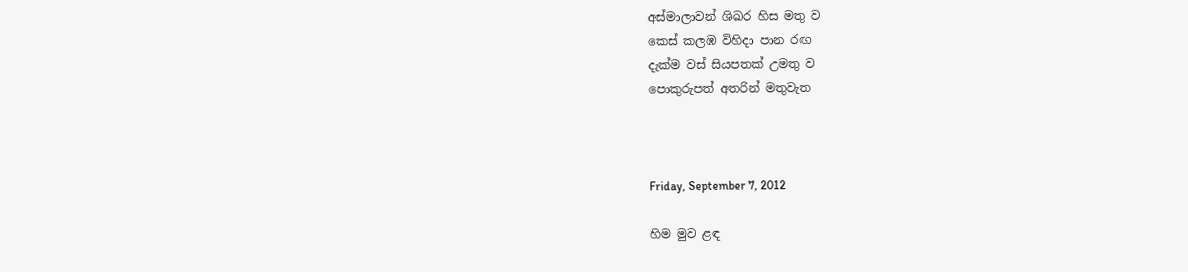අස්මාලාවන් ශිඛර හිස මතු ව
කෙස් කලඹ විහිදා පාන රඟ
දැක්ම වස් සියපතක් උමතු ව
පොකුරුපත් අතරින් මතුවැත



Friday, September 7, 2012

හිම මුව ළඳ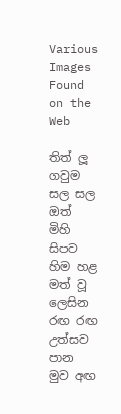Various Images Found on the Web

තිත් ලූ ගවුම සල සල
ඔත් මිහි සිපව හිම හළ
මත් වූ ලෙසින රඟ රඟ
උත්සව පාන මුව අඟ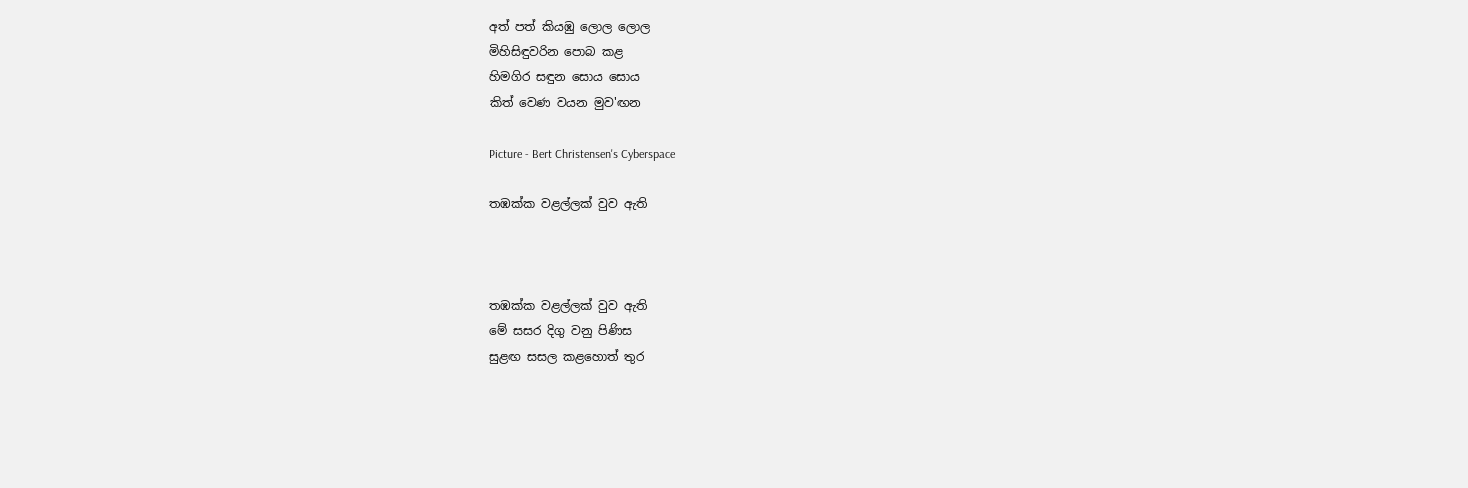අත් පත් කියඹු ලොල ලොල
මිහිසිඳුවරින පොබ කළ
හිමගිර සඳුන සොය සොය
කිත් වෙණ වයන මුව'ඟන

Picture - Bert Christensen's Cyberspace

තඹක්ක වළල්ලක් වුව ඇති



තඹක්ක වළල්ලක් වුව ඇති
මේ සසර දිගු වනු පිණිස
සුළඟ සසල කළහොත් තුර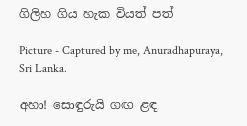ගිලිහ ගිය හැක වියත් පත්

Picture - Captured by me, Anuradhapuraya, Sri Lanka.

අහා! සොඳුරුයි ගඟ ළඳ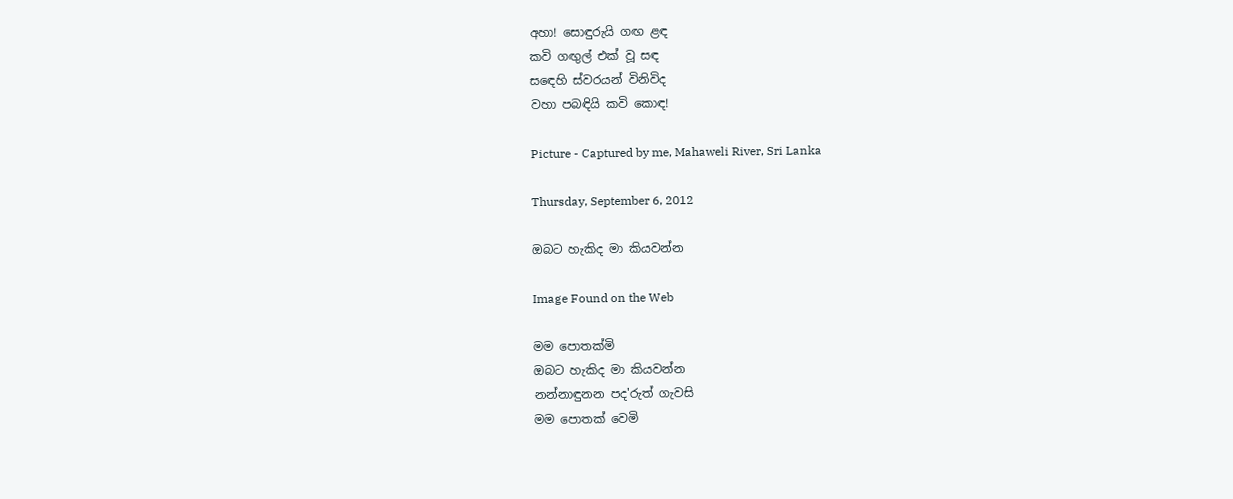අහා! සොඳුරුයි ගඟ ළඳ
කවි ගඟුල් එක් වූ සඳ
සඳෙහි ස්වරයන් විනිවිද
වහා පබඳියි කවි කොඳ!

Picture - Captured by me, Mahaweli River, Sri Lanka

Thursday, September 6, 2012

ඔබට හැකිද මා කියවන්න

Image Found on the Web

මම පොතක්මි
ඔබට හැකිද මා කියවන්න
නන්නාඳුනන පද'රුත් ගැවසි
මම පොතක් වෙමි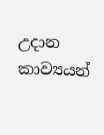උදාන කාව්‍යයන්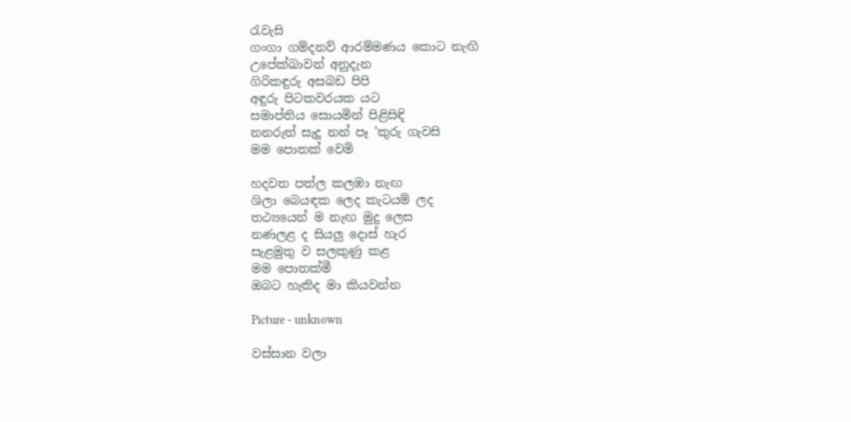රැවැසි
ගංගා ගම්දනව් ආරම්මණය කොට නැඟි
උපේක්ඛාවන් අනුදැන
ගිරිකඳුරු අසබඩ පිපි
අඳුරු පිටකවරයක යට
සමාප්තිය සොයමින් පිළිසිඳි
නනරුත් සැදූ නන් පෑ 'කුරු ගැවසි
මම පොතක් වෙමි

හදවත පත්ල කලඹා නැඟ
ශිලා බෙයඳක ලෙද කැටයම් ලද
තථ්‍යයෙන් ම නැඟ මුදු ලෙස
නණලළ ද සියලු දොස් හැර
සැළමුතු ව සලකුණු කළ
මම පොතක්මී
ඔබට හැකිද මා කියවන්න

Picture - unknown

වස්සාන වලා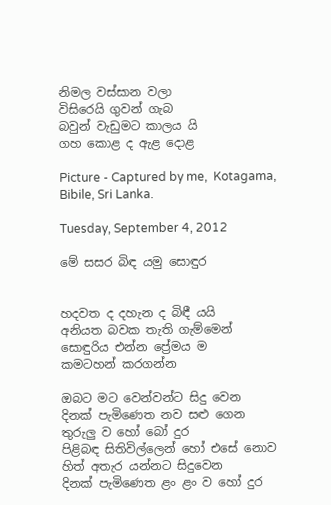නිමල වස්සාන වලා
විසිරෙයි ගුවන් ගැබ
බවුන් වැඩුමට කාලය යි
ගහ කොළ ද ඇළ දොළ

Picture - Captured by me,  Kotagama, Bibile, Sri Lanka.

Tuesday, September 4, 2012

මේ සසර බිඳ යමු සොඳුර


හදවත ද දහැන ද බිඳී යයි
අනියත බවක තැති ගැම්මෙන්
සොඳුරිය එන්න ප්‍රේමය ම
කමටහන් කරගන්න

ඔබට මට වෙන්වන්ට සිදු වෙන
දිනක් පැමිණෙත නව සළු ගෙන
තුරුලු ව හෝ බෝ දුර
පිළිබඳ සිතිවිල්ලෙන් හෝ එසේ නොව
හිත් අතැර යන්නට සිදුවෙන
දිනක් පැමිණෙත ළං ළං ව හෝ දුර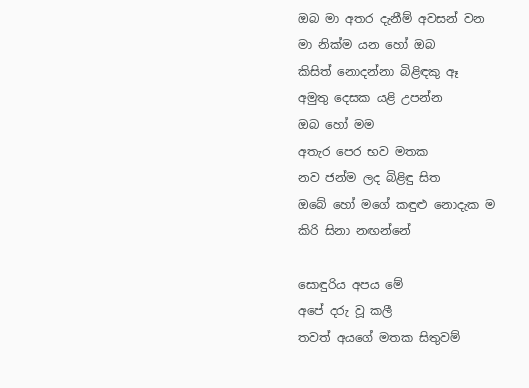ඔබ මා අතර දැනීම් අවසන් වන
මා නික්ම යන හෝ ඔබ
කිසිත් නොදන්නා බිළිඳකු ඈ
අමුතු දෙසක යළි උපන්න
ඔබ හෝ මම
අතැර පෙර භව මතක
නව ජන්ම ලද බිළිඳු සිත
ඔබේ හෝ මගේ කඳුළු නොදැක ම
කිරි සිනා නඟන්නේ

සොඳුරිය අපය මේ
අපේ දරු වූ කලී
තවත් අයගේ මතක සිතුවම්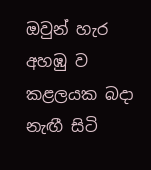ඔවුන් හැර අහඹු ව
කළලයක බදා නැඟී සිටි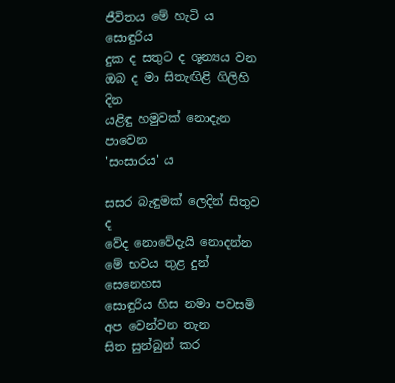ජීවිතය මේ හැටි ය සොඳුරිය
දුක ද සතුට ද ශූන්‍යය වන
ඔබ ද මා සිතැඟිළි ගිලිහි දින
යළිඳු හමුවක් නොදැන පාවෙන
'සංසාරය' ය

සසර බැඳුමක් ලෙදින් සිතුව ද
වේද නොවේදැයි නොදන්න
මේ භවය තුළ දුන් සෙනෙහස
සොඳුරිය හිස නමා පවසමි
අප වෙන්වන තැන
සිත සුන්බුන් කර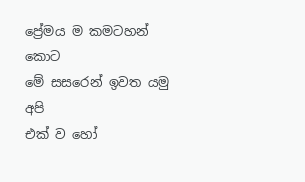ප්‍රේමය ම කමටහන් කොට
මේ සසරෙන් ඉවත යමු අපි
එක් ව හෝ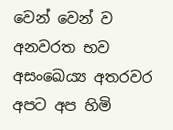වෙන් වෙන් ව
අනවරත භව අසංඛෙය්‍ය අතරවර
අපට අප හිමි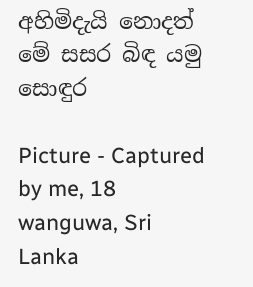අහිමිදැයි නොදත්
මේ සසර බිඳ යමු සොඳුර

Picture - Captured by me, 18 wanguwa, Sri Lanka